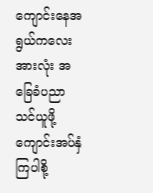ကျောင်းနေအရွယ်ကလေးအားလုံး အခြေခံပညာသင်ယူဖို့ ကျောင်းအပ်နှံကြပါစို့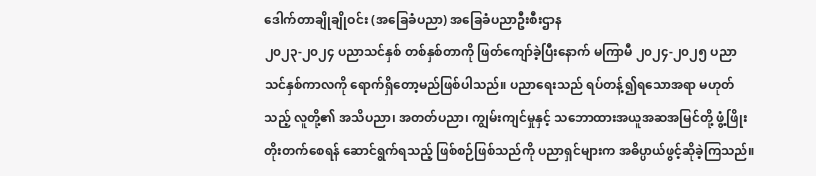ဒေါက်တာချိုချိုဝင်း (အခြေခံပညာ) အခြေခံပညာဦးစီးဌာန
၂၀၂၃-၂၀၂၄ ပညာသင်နှစ် တစ်နှစ်တာကို ဖြတ်ကျော်ခဲ့ပြီးနောက် မကြာမီ ၂၀၂၄-၂၀၂၅ ပညာသင်နှစ်ကာလကို ရောက်ရှိတော့မည်ဖြစ်ပါသည်။ ပညာရေးသည် ရပ်တန့်၍ရသောအရာ မဟုတ်သည့် လူတို့၏ အသိပညာ၊ အတတ်ပညာ၊ ကျွမ်းကျင်မှုနှင့် သဘောထားအယူအဆအမြင်တို့ ဖွံ့ဖြိုးတိုးတက်စေရန် ဆောင်ရွက်ရသည့် ဖြစ်စဉ်ဖြစ်သည်ကို ပညာရှင်များက အဓိပ္ပာယ်ဖွင့်ဆိုခဲ့ကြသည်။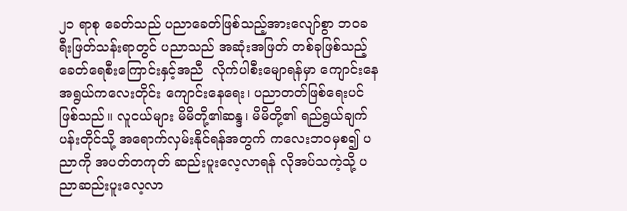၂၁ ရာစု ခေတ်သည် ပညာခေတ်ဖြစ်သည့်အားလျော်စွာ ဘဝခရီးဖြတ်သန်းရာတွင် ပညာသည် အဆုံးအဖြတ် တစ်ခုဖြစ်သည့် ခေတ်ရေစီးကြောင်းနှင့်အညီ  လိုက်ပါစီးမျောရန်မှာ ကျောင်းနေအရွယ်ကလေးတိုင်း ကျောင်းနေရေး၊ ပညာတတ်ဖြစ်ရေးပင်ဖြစ်သည်။ လူငယ်များ မိမိတို့၏ဆန္ဒ၊ မိမိတို့၏ ရည်ရွယ်ချက် ပန်းတိုင်သို့ အရောက်လှမ်းနိုင်ရန်အတွက် ကလေးဘဝမှစ၍ ပညာကို အပတ်တကုတ် ဆည်းပူးလေ့လာရန် လိုအပ်သကဲ့သို့ ပညာဆည်းပူးလေ့လာ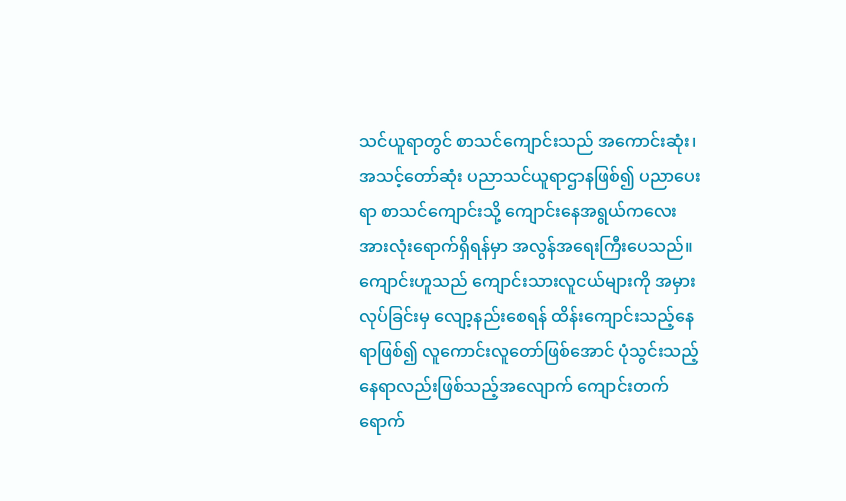သင်ယူရာတွင် စာသင်ကျောင်းသည် အကောင်းဆုံး၊ အသင့်တော်ဆုံး ပညာသင်ယူရာဌာနဖြစ်၍ ပညာပေးရာ စာသင်ကျောင်းသို့ ကျောင်းနေအရွယ်ကလေး အားလုံးရောက်ရှိရန်မှာ အလွန်အရေးကြီးပေသည်။
ကျောင်းဟူသည် ကျောင်းသားလူငယ်များကို အမှားလုပ်ခြင်းမှ လျော့နည်းစေရန် ထိန်းကျောင်းသည့်နေရာဖြစ်၍ လူကောင်းလူတော်ဖြစ်အောင် ပုံသွင်းသည့်နေရာလည်းဖြစ်သည့်အလျောက် ကျောင်းတက်ရောက်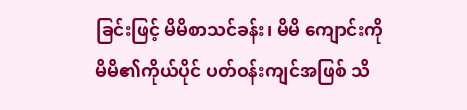ခြင်းဖြင့် မိမိစာသင်ခန်း၊ မိမိ ကျောင်းကို မိမိ၏ကိုယ်ပိုင် ပတ်ဝန်းကျင်အဖြစ် သိ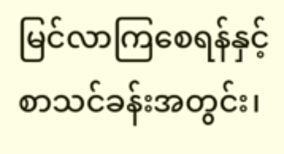မြင်လာကြစေရန်နှင့် စာသင်ခန်းအတွင်း၊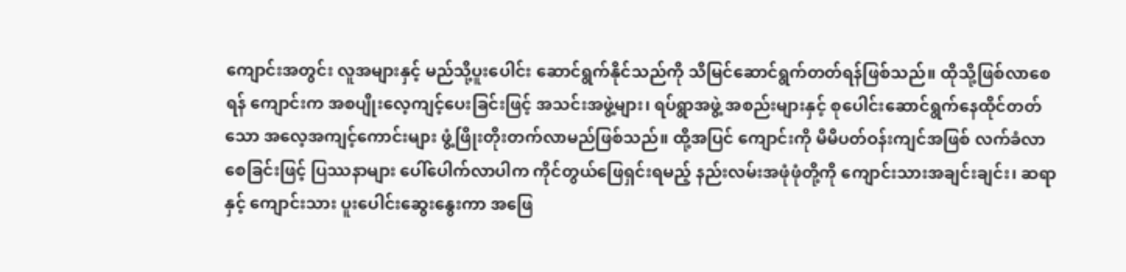ကျောင်းအတွင်း လူအများနှင့် မည်သို့ပူးပေါင်း ဆောင်ရွက်နိုင်သည်ကို သိမြင်ဆောင်ရွက်တတ်ရန်ဖြစ်သည်။ ထိုသို့ဖြစ်လာစေရန် ကျောင်းက အစပျိုးလေ့ကျင့်ပေးခြင်းဖြင့် အသင်းအဖွဲ့များ၊ ရပ်ရွာအဖွဲ့ အစည်းများနှင့် စုပေါင်းဆောင်ရွက်နေထိုင်တတ်သော အလေ့အကျင့်ကောင်းများ ဖွံ့ဖြိုးတိုးတက်လာမည်ဖြစ်သည်။ ထို့အပြင် ကျောင်းကို မိမိပတ်ဝန်းကျင်အဖြစ် လက်ခံလာစေခြင်းဖြင့် ပြဿနာများ ပေါ်ပေါက်လာပါက ကိုင်တွယ်ဖြေရှင်းရမည့် နည်းလမ်းအဖုံဖုံတို့ကို ကျောင်းသားအချင်းချင်း၊ ဆရာနှင့် ကျောင်းသား ပူးပေါင်းဆွေးနွေးကာ အဖြေ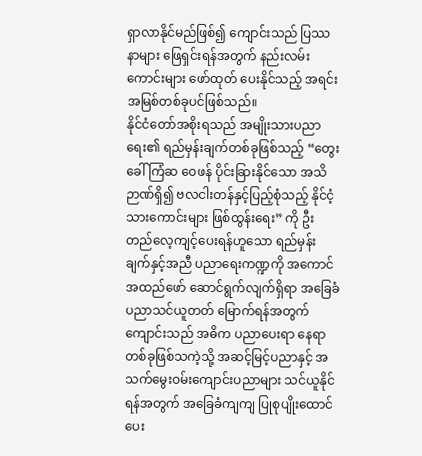ရှာလာနိုင်မည်ဖြစ်၍ ကျောင်းသည် ပြဿနာများ ဖြေရှင်းရန်အတွက် နည်းလမ်းကောင်းများ ဖော်ထုတ် ပေးနိုင်သည့် အရင်းအမြစ်တစ်ခုပင်ဖြစ်သည်။
နိုင်ငံတော်အစိုးရသည် အမျိုးသားပညာရေး၏ ရည်မှန်းချက်တစ်ခုဖြစ်သည့် “တွေးခေါ်ကြံဆ ဝေဖန် ပိုင်းခြားနိုင်သော အသိဉာဏ်ရှိ၍ ဗလငါးတန်နှင့်ပြည့်စုံသည့် နိုင်ငံ့သားကောင်းများ ဖြစ်ထွန်းရေး” ကို ဦးတည်လေ့ကျင့်ပေးရန်ဟူသော ရည်မှန်းချက်နှင့်အညီ ပညာရေးကဏ္ဍကို အကောင်အထည်ဖော် ဆောင်ရွက်လျက်ရှိရာ အခြေခံပညာသင်ယူတတ် မြောက်ရန်အတွက် ကျောင်းသည် အဓိက ပညာပေးရာ နေရာတစ်ခုဖြစ်သကဲ့သို့ အဆင့်မြင့်ပညာနှင့် အသက်မွေးဝမ်းကျောင်းပညာများ သင်ယူနိုင်ရန်အတွက် အခြေခံကျကျ ပြုစုပျိုးထောင်ပေး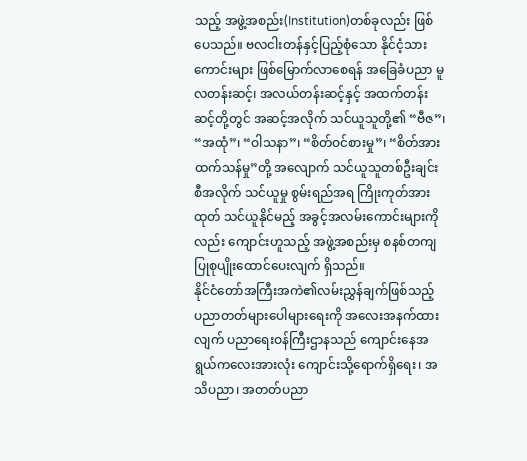သည့် အဖွဲ့အစည်း(Institution)တစ်ခုလည်း ဖြစ်ပေသည်။ ဗလငါးတန်နှင့်ပြည့်စုံသော နိုင်ငံ့သားကောင်းများ ဖြစ်မြောက်လာစေရန် အခြေခံပညာ မူလတန်းဆင့်၊ အလယ်တန်းဆင့်နှင့် အထက်တန်းဆင့်တို့တွင် အဆင့်အလိုက် သင်ယူသူတို့၏ “ဗီဇ”၊ “အထုံ”၊ “ဝါသနာ”၊ “စိတ်ဝင်စားမှု”၊ “စိတ်အားထက်သန်မှု”တို့ အလျောက် သင်ယူသူတစ်ဦးချင်းစီအလိုက် သင်ယူမှု စွမ်းရည်အရ ကြိုးကုတ်အားထုတ် သင်ယူနိုင်မည့် အခွင့်အလမ်းကောင်းများကိုလည်း ကျောင်းဟူသည့် အဖွဲ့အစည်းမှ စနစ်တကျပြုစုပျိုးထောင်ပေးလျက် ရှိသည်။
နိုင်ငံတော်အကြီးအကဲ၏လမ်းညွှန်ချက်ဖြစ်သည့် ပညာတတ်များပေါများရေးကို အလေးအနက်ထားလျက် ပညာရေးဝန်ကြီးဌာနသည် ကျောင်းနေအရွယ်ကလေးအားလုံး ကျောင်းသို့ရောက်ရှိရေး၊ အသိပညာ၊ အတတ်ပညာ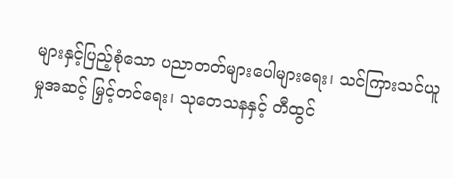များနှင့်ပြည့်စုံသော ပညာတတ်များပေါများရေး၊ သင်ကြားသင်ယူမှုအဆင့် မြှင့်တင်ရေး၊ သုတေသနနှင့် တီထွင်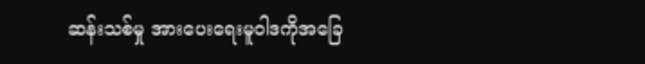ဆန်းသစ်မှု အားပေးရေးမူဝါဒကိုအခြေ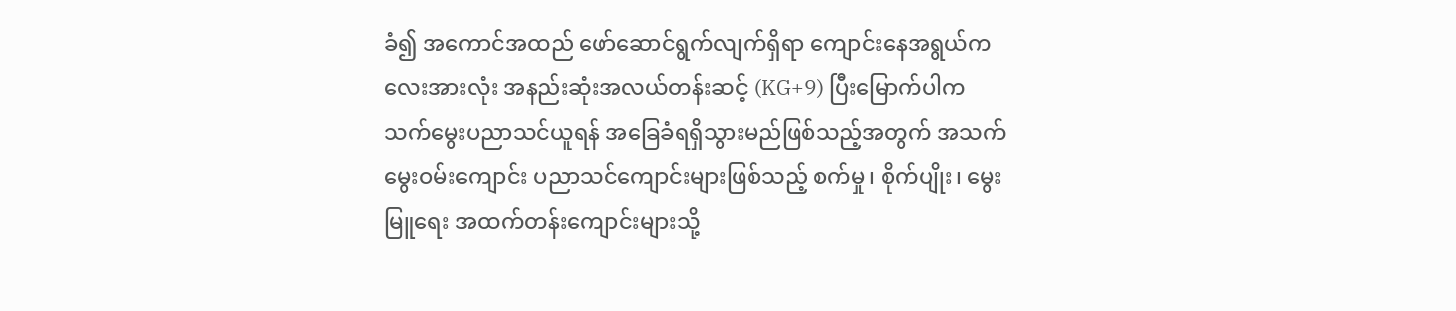ခံ၍ အကောင်အထည် ဖော်ဆောင်ရွက်လျက်ရှိရာ ကျောင်းနေအရွယ်ကလေးအားလုံး အနည်းဆုံးအလယ်တန်းဆင့် (KG+9) ပြီးမြောက်ပါက သက်မွေးပညာသင်ယူရန် အခြေခံရရှိသွားမည်ဖြစ်သည့်အတွက် အသက်မွေးဝမ်းကျောင်း ပညာသင်ကျောင်းများဖြစ်သည့် စက်မှု၊ စိုက်ပျိုး၊ မွေးမြူရေး အထက်တန်းကျောင်းများသို့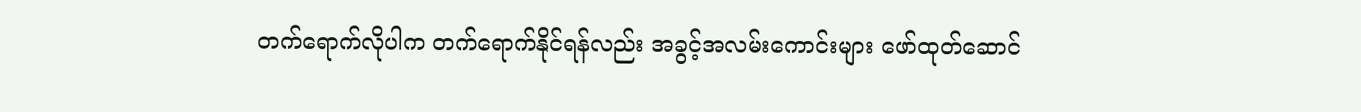တက်ရောက်လိုပါက တက်ရောက်နိုင်ရန်လည်း အခွင့်အလမ်းကောင်းများ ဖော်ထုတ်ဆောင်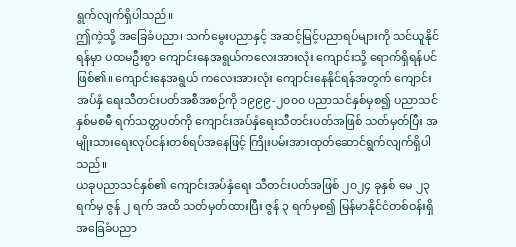ရွက်လျက်ရှိပါသည်။
ဤကဲ့သို့ အခြေခံပညာ၊ သက်မွေးပညာနှင့် အဆင့်မြင့်ပညာရပ်များကို သင်ယူနိုင်ရန်မှာ ပထမဦးစွာ ကျောင်းနေအရွယ်ကလေးအားလုံး ကျောင်းသို့ ရောက်ရှိရန်ပင်ဖြစ်၏။ ကျောင်းနေအရွယ် ကလေးအားလုံး ကျောင်းနေနိုင်ရန်အတွက် ကျောင်းအပ်နှံ ရေးသီတင်းပတ်အစီအစဉ်ကို ၁၉၉၉-၂၀၀၀ ပညာသင်နှစ်မှစ၍ ပညာသင်နှစ်မစမီ ရက်သတ္တပတ်ကို ကျောင်းအပ်နှံရေးသီတင်းပတ်အဖြစ် သတ်မှတ်ပြီး အမျိုးသားရေးလုပ်ငန်းတစ်ရပ်အနေဖြင့် ကြိုးပမ်းအားထုတ်ဆောင်ရွက်လျက်ရှိပါသည်။
ယခုပညာသင်နှစ်၏ ကျောင်းအပ်နှံရေး သီတင်းပတ်အဖြစ် ၂၀၂၄ ခုနှစ် မေ ၂၃ ရက်မှ ဇွန် ၂ ရက် အထိ သတ်မှတ်ထားပြီး ဇွန် ၃ ရက်မှစ၍ မြန်မာနိုင်ငံတစ်ဝန်းရှိ အခြေခံပညာ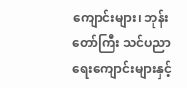ကျောင်းများ၊ ဘုန်းတော်ကြီး သင်ပညာရေးကျောင်းများနှင့်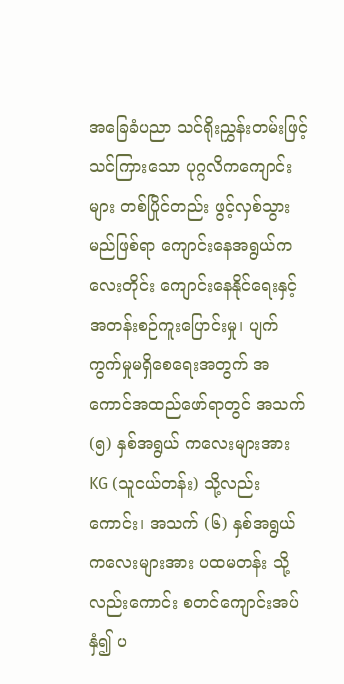အခြေခံပညာ သင်ရိုးညွှန်းတမ်းဖြင့် သင်ကြားသော ပုဂ္ဂလိကကျောင်းများ တစ်ပြိုင်တည်း ဖွင့်လှစ်သွားမည်ဖြစ်ရာ ကျောင်းနေအရွယ်ကလေးတိုင်း ကျောင်းနေနိုင်ရေးနှင့် အတန်းစဉ်ကူးပြောင်းမှု၊ ပျက်ကွက်မှုမရှိစေရေးအတွက် အကောင်အထည်ဖော်ရာတွင် အသက် (၅) နှစ်အရွယ် ကလေးများအား KG (သူငယ်တန်း) သို့လည်းကောင်း၊ အသက် (၆) နှစ်အရွယ်ကလေးများအား ပထမတန်း သို့လည်းကောင်း စတင်ကျောင်းအပ်နှံ၍ ပ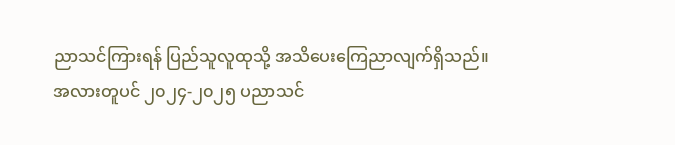ညာသင်ကြားရန် ပြည်သူလူထုသို့ အသိပေးကြေညာလျက်ရှိသည်။
အလားတူပင် ၂၀၂၄-၂၀၂၅ ပညာသင်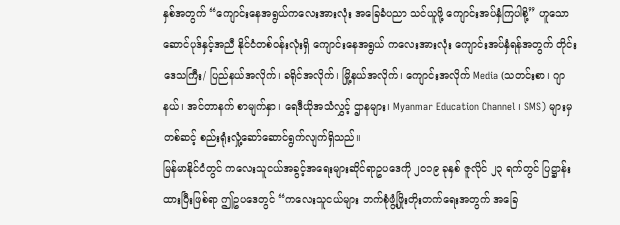နှစ်အတွက် “ကျောင်းနေအရွယ်ကလေးအားလုံး အခြေခံပညာ သင်ယူဖို့ ကျောင်းအပ်နှံကြပါစို့” ဟူသော ဆောင်ပုဒ်နှင့်အညီ နိုင်ငံတစ်ဝန်းလုံးရှိ ကျောင်းနေအရွယ် ကလေးအားလုံး ကျောင်းအပ်နှံရန်အတွက် တိုင်းဒေသကြီး/ ပြည်နယ်အလိုက်၊ ခရိုင်အလိုက်၊ မြို့နယ်အလိုက်၊ ကျောင်းအလိုက် Media (သတင်းစာ၊ ဂျာနယ်၊ အင်တာနက် စာမျက်နှာ၊ ရေဒီယိုအသံလွှင့် ဌာနများ၊ Myanmar Education Channel ၊ SMS) များမှတစ်ဆင့် စည်းရုံးလှုံ့ဆော်ဆောင်ရွက်လျက်ရှိသည်။
မြန်မာနိုင်ငံတွင် ကလေးသူငယ်အခွင့်အရေးများဆိုင်ရာဥပဒေကို ၂၀၁၉ ခုနှစ် ဇူလိုင် ၂၃ ရက်တွင် ပြဋ္ဌာန်းထားပြီးဖြစ်ရာ ဤဥပဒေတွင် “ကလေးသူငယ်များ ဘက်စုံဖွံ့ဖြိုးတိုးတက်ရေးအတွက် အခြေ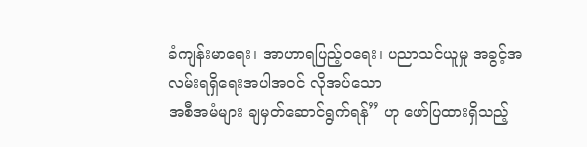ခံကျန်းမာရေး၊ အာဟာရပြည့်ဝရေး၊ ပညာသင်ယူမှု အခွင့်အလမ်းရရှိရေးအပါအဝင် လိုအပ်သော
အစီအမံများ ချမှတ်ဆောင်ရွက်ရန်” ဟု ဖော်ပြထားရှိသည့်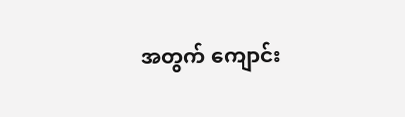အတွက် ကျောင်း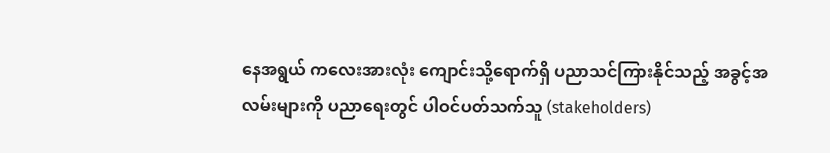နေအရွယ် ကလေးအားလုံး ကျောင်းသို့ရောက်ရှိ ပညာသင်ကြားနိုင်သည့် အခွင့်အလမ်းများကို ပညာရေးတွင် ပါဝင်ပတ်သက်သူ (stakeholders)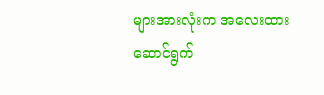များအားလုံးက အလေးထား ဆောင်ရွက်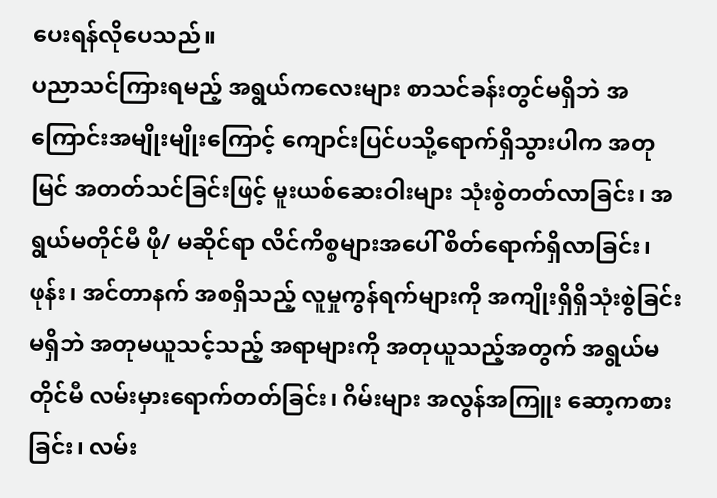ပေးရန်လိုပေသည်။
ပညာသင်ကြားရမည့် အရွယ်ကလေးများ စာသင်ခန်းတွင်မရှိဘဲ အကြောင်းအမျိုးမျိုးကြောင့် ကျောင်းပြင်ပသို့ရောက်ရှိသွားပါက အတုမြင် အတတ်သင်ခြင်းဖြင့် မူးယစ်ဆေးဝါးများ သုံးစွဲတတ်လာခြင်း၊ အရွယ်မတိုင်မီ ဖို/ မဆိုင်ရာ လိင်ကိစ္စများအပေါ် စိတ်ရောက်ရှိလာခြင်း၊ ဖုန်း၊ အင်တာနက် အစရှိသည့် လူမှုကွန်ရက်များကို အကျိုးရှိရှိသုံးစွဲခြင်းမရှိဘဲ အတုမယူသင့်သည့် အရာများကို အတုယူသည့်အတွက် အရွယ်မတိုင်မီ လမ်းမှားရောက်တတ်ခြင်း၊ ဂိမ်းများ အလွန်အကြူး ဆော့ကစားခြင်း၊ လမ်း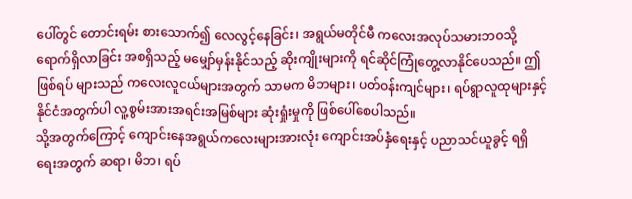ပေါ်တွင် တောင်းရမ်း စားသောက်၍ လေလွင့်နေခြင်း၊ အရွယ်မတိုင်မီ ကလေးအလုပ်သမားဘဝသို့ ရောက်ရှိလာခြင်း အစရှိသည့် မမျှော်မှန်းနိုင်သည့် ဆိုးကျိုးများကို ရင်ဆိုင်ကြုံတွေ့လာနိုင်ပေသည်။ ဤဖြစ်ရပ် များသည် ကလေးလူငယ်များအတွက် သာမက မိဘများ၊ ပတ်ဝန်းကျင်များ၊ ရပ်ရွာလူထုများနှင့် နိုင်ငံအတွက်ပါ လူ့စွမ်းအားအရင်းအမြစ်များ ဆုံးရှုံးမှုကို ဖြစ်ပေါ်စေပါသည်။
သို့အတွက်ကြောင့် ကျောင်းနေအရွယ်ကလေးများအားလုံး ကျောင်းအပ်နှံရေးနှင့် ပညာသင်ယူခွင့် ရရှိရေးအတွက် ဆရာ၊ မိဘ၊ ရပ်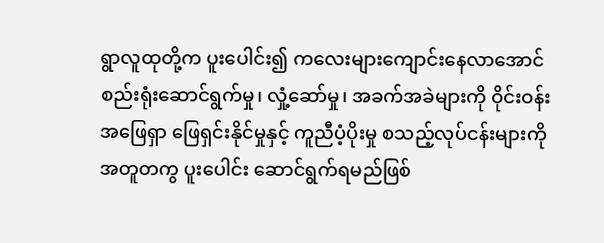ရွာလူထုတို့က ပူးပေါင်း၍ ကလေးများကျောင်းနေလာအောင် စည်းရုံးဆောင်ရွက်မှု၊ လှုံ့ဆော်မှု၊ အခက်အခဲများကို ဝိုင်းဝန်းအဖြေရှာ ဖြေရှင်းနိုင်မှုနှင့် ကူညီပံ့ပိုးမှု စသည့်လုပ်ငန်းများကို အတူတကွ ပူးပေါင်း ဆောင်ရွက်ရမည်ဖြစ်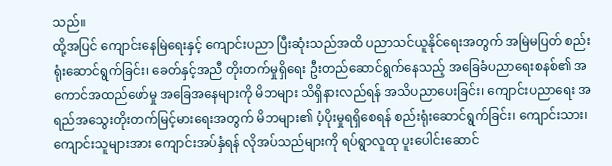သည်။
ထို့အပြင် ကျောင်းနေမြဲရေးနှင့် ကျောင်းပညာ ပြီးဆုံးသည်အထိ ပညာသင်ယူနိုင်ရေးအတွက် အမြဲမပြတ် စည်းရုံးဆောင်ရွက်ခြင်း၊ ခေတ်နှင့်အညီ တိုးတက်မှုရှိရေး ဦးတည်ဆောင်ရွက်နေသည့် အခြေခံပညာရေးစနစ်၏ အကောင်အထည်ဖော်မှု အခြေအနေများကို မိဘများ သိရှိနားလည်ရန် အသိပညာပေးခြင်း၊ ကျောင်းပညာရေး အရည်အသွေးတိုးတက်မြင့်မားရေးအတွက် မိဘများ၏ ပံ့ပိုးမှုရရှိစေရန် စည်းရုံးဆောင်ရွက်ခြင်း၊ ကျောင်းသား၊ ကျောင်းသူများအား ကျောင်းအပ်နှံရန် လိုအပ်သည်များကို ရပ်ရွာလူထု ပူးပေါင်းဆောင်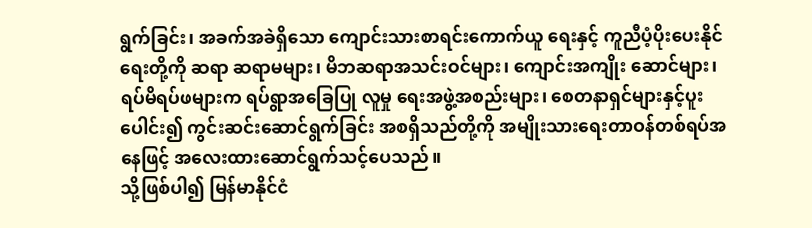ရွက်ခြင်း၊ အခက်အခဲရှိသော ကျောင်းသားစာရင်းကောက်ယူ ရေးနှင့် ကူညီပံ့ပိုးပေးနိုင်ရေးတို့ကို ဆရာ ဆရာမများ၊ မိဘဆရာအသင်းဝင်များ၊ ကျောင်းအကျိုး ဆောင်များ၊ ရပ်မိရပ်ဖများက ရပ်ရွာအခြေပြု လူမှု ရေးအဖွဲ့အစည်းများ၊ စေတနာရှင်များနှင့်ပူးပေါင်း၍ ကွင်းဆင်းဆောင်ရွက်ခြင်း အစရှိသည်တို့ကို အမျိုးသားရေးတာဝန်တစ်ရပ်အနေဖြင့် အလေးထားဆောင်ရွက်သင့်ပေသည်။
သို့ဖြစ်ပါ၍ မြန်မာနိုင်ငံ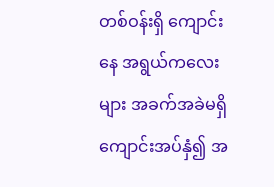တစ်ဝန်းရှိ ကျောင်းနေ အရွယ်ကလေးများ အခက်အခဲမရှိ ကျောင်းအပ်နှံ၍ အ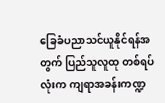ခြေခံပညာသင်ယူနိုင်ရန်အတွက် ပြည်သူလူထု တစ်ရပ်လုံးက ကျရာအခန်းကဏ္ဍ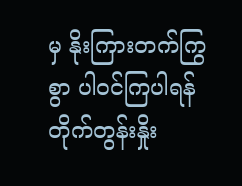မှ နိုးကြားတက်ကြွ စွာ ပါဝင်ကြပါရန် တိုက်တွန်းနှိုး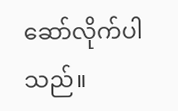ဆော်လိုက်ပါသည်။